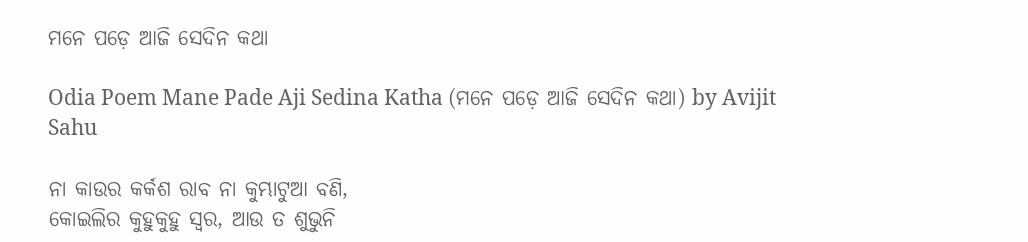ମନେ ପଡ଼େ ଆଜି ସେଦିନ କଥା

Odia Poem Mane Pade Aji Sedina Katha (ମନେ ପଡ଼େ ଆଜି ସେଦିନ କଥା) by Avijit Sahu

ନା କାଉର କର୍କଶ ରାବ ନା କୁମ୍ଭାଟୁଆ ବଣି,
କୋଇଲିର କୁହୁକୁହୁ ସ୍ୱର, ଆଉ ତ ଶୁଭୁନି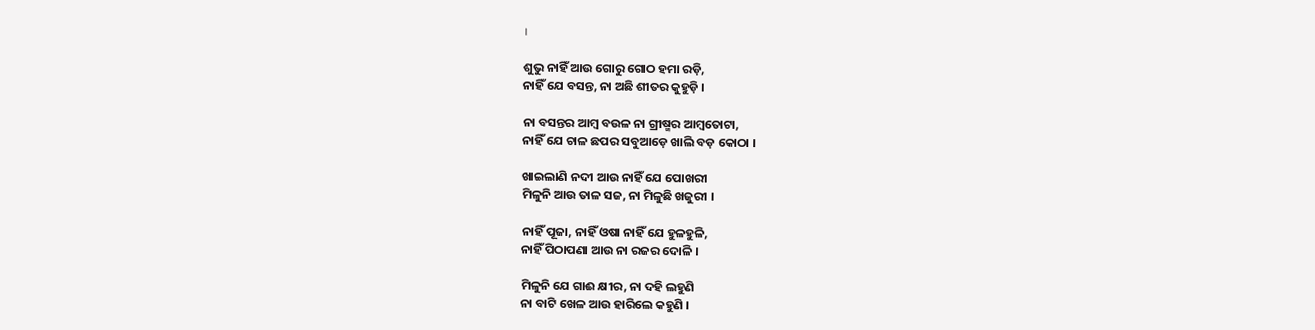।

ଶୁଭୁ ନାହିଁ ଆଉ ଗୋରୁ ଗୋଠ ହମା ରଡ଼ି,
ନାହିଁ ଯେ ବସନ୍ତ, ନା ଅଛି ଶୀତର କୁହୁଡ଼ି ।

ନା ବସନ୍ତର ଆମ୍ୱ ବଉଳ ନା ଗ୍ରୀଷ୍ମର ଆମ୍ୱତୋଟା,
ନାହିଁ ଯେ ଚାଳ ଛପର ସବୁଆଡ଼େ ଖାଲି ବଡ଼ କୋଠା ।

ଖାଇଲାଣି ନଦୀ ଆଉ ନାହିଁ ଯେ ପୋଖରୀ
ମିଳୁନି ଆଉ ତାଳ ସଜ, ନା ମିଳୁଛି ଖଜୁରୀ ।

ନାହିଁ ପୂଜା, ନାହିଁ ଓଷା ନାହିଁ ଯେ ହୁଳହୁଳି,
ନାହିଁ ପିଠାପଣା ଆଉ ନା ରଜର ଦୋଳି ।

ମିଳୁନି ଯେ ଗାଈ କ୍ଷୀର, ନା ଦହି ଲହୁଣି
ନା ବାଟି ଖେଳ ଆଉ ହାରିଲେ କହୁଣି ।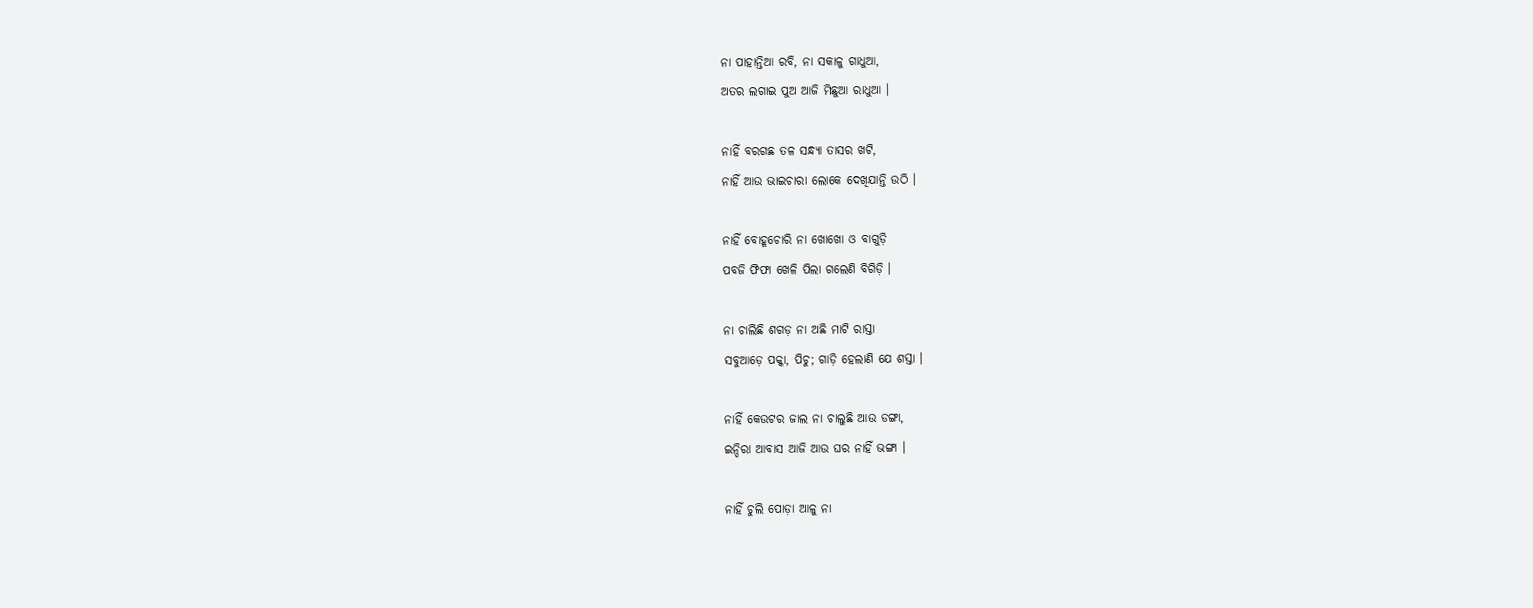ନା ପାହାନ୍ତିଆ ରବି, ନା ସକାଳୁ ଗାଧୁଆ,
ଅତର ଲଗାଇ ପୁଅ ଆଜି ମିଛୁଆ ରାଧୁଆ ।

ନାହିଁ ବରଗଛ ତଳ ସନ୍ଧ୍ୟା ତାସର ଖଟି,
ନାହିଁ ଆଉ ଭାଇଚାରା ଲୋକେ ଦେଖିଯାନ୍ତି ଉଠି ।

ନାହିଁ ବୋହୂଚୋରି ନା ଖୋଖୋ ଓ ବାଗୁଡ଼ି
ପବଜି ଫିଫା ଖେଳି ପିଲା ଗଲେଣି ବିଗିଡ଼ି ।

ନା ଚାଲିଛି ଶଗଡ଼ ନା ଅଛି ମାଟି ରାସ୍ତା
ସବୁଆଡ଼େ ପକ୍କା, ପିଚୁ; ଗାଡ଼ି ହେଲାଣି ଯେ ଶସ୍ତା ।

ନାହିଁ କେଉଟର ଜାଲ ନା ଚାଲୁଛି ଆଉ ଡଙ୍ଗା,
ଇନ୍ଦିରା ଆବାସ ଆଜି ଆଉ ଘର ନାହିଁ ଭଙ୍ଗା ।

ନାହିଁ ଚୁଲି ପୋଡ଼ା ଆଳୁ ନା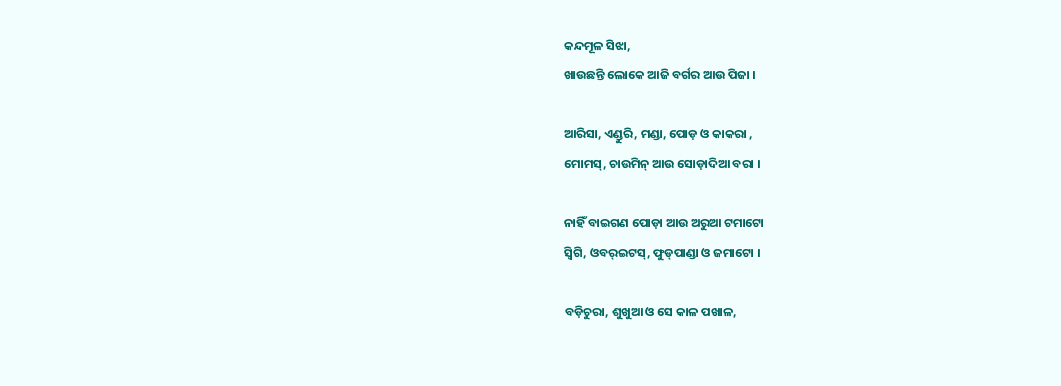କନ୍ଦମୂଳ ସିଝା,
ଖାଉଛନ୍ତି ଲୋକେ ଆଜି ବର୍ଗର ଆଉ ପିଜା ।

ଆରିସା, ଏଣ୍ଡୁରି, ମଣ୍ଡା, ପୋଡ଼ ଓ କାକରା ,
ମୋମସ୍, ଚାଉମିନ୍ ଆଉ ସୋଡ଼ାଦିଆ ବରା ।

ନାହିଁ ବାଇଗଣ ପୋଡ଼ା ଆଉ ଅରୁଆ ଟମାଟୋ
ସ୍ୱିଗି, ଓବର୍‌ଇଟସ୍, ଫୁଡ୍‌ପାଣ୍ଡା ଓ ଜମାଟୋ ।

ବଡ଼ିଚୁରା, ଶୁଖୁଆ ଓ ସେ କାଳ ପଖାଳ,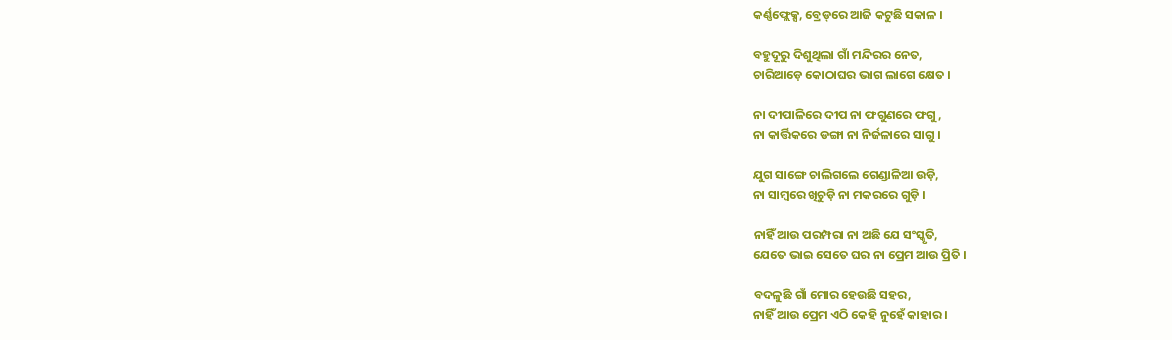କର୍ଣ୍ଣଫ୍ଲେକ୍ସ, ବ୍ରେଡ୍‌ରେ ଆଜି କଟୁଛି ସକାଳ ।

ବହୁଦୂରୁ ଦିଶୁଥିଲା ଗାଁ ମନ୍ଦିରର ନେତ,
ଚାରିଆଡ଼େ କୋଠାଘର ଭାଗ ଲାଗେ କ୍ଷେତ ।

ନା ଦୀପାଳିରେ ଦୀପ ନା ଫଗୁଣରେ ଫଗୁ,
ନା କାର୍ତ୍ତିକରେ ଡଙ୍ଗା ନା ନିର୍ଜଳାରେ ସାଗୁ ।

ଯୁଗ ସାଙ୍ଗେ ଚାଲିଗଲେ ଗେଣ୍ଡାଳିଆ ଉଡ଼ି,
ନା ସାମ୍ୱରେ ଖିଚୁଡ଼ି ନା ମକରରେ ଗୁଡ଼ି ।

ନାହିଁ ଆଉ ପରମ୍ପରା ନା ଅଛି ଯେ ସଂସ୍କୃତି,
ଯେତେ ଭାଇ ସେତେ ଘର ନା ପ୍ରେମ ଆଉ ପ୍ରିତି ।

ବଦଳୁଛି ଗାଁ ମୋର ହେଉଛି ସହର,
ନାହିଁ ଆଉ ପ୍ରେମ ଏଠି କେହି ନୁହେଁ କାହାର ।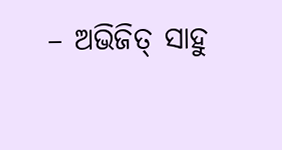– ଅଭିଜିତ୍ ସାହୁ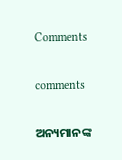Comments

comments

ଅନ୍ୟମାନଙ୍କ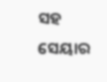ସହ ସେୟାର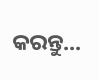କରନ୍ତୁ...